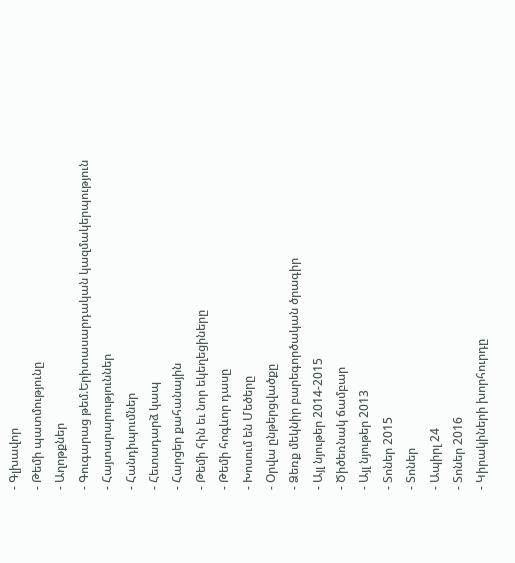- Գլխավոր
- Թեմի պատմությունը
- Աղոթքներ
- Գուգարաց թեմ.Երիտասարդական կազմակերպություն
- Հայտարարություններ
- Հանդիպումներ
- Հետադարձ կապ
- Հարցեր քահանային
- Թեմի հին եւ նոր եկեղեցիները
- Թեմի հոգևոր դասը
- Խոսում են Մեծերը
- Օրվա ընթերցվածքը
- Ձեռք մեկնիր բարեգործական ծրագիր
- Այլ նյութեր 2014-2015
- Ծիծեռնակ ճամբար
- Այլ նյութեր 2013
- Տոներ 2015
- Տոներ
- Ապիրլ 24
- Տոներ 2016
- Կիրակիների խորհուրդը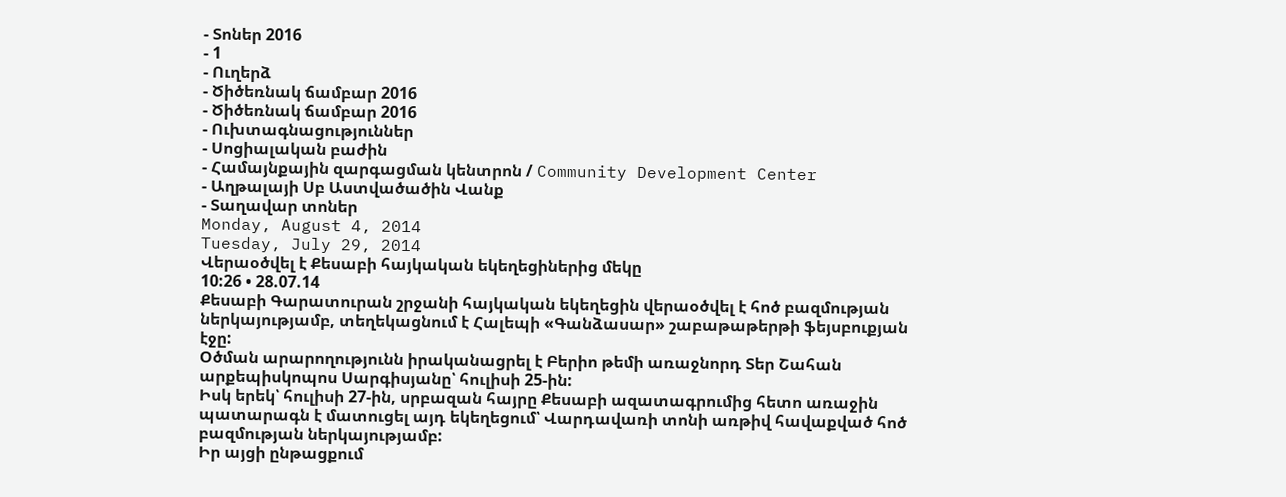- Տոներ 2016
- 1
- Ուղերձ
- Ծիծեռնակ ճամբար 2016
- Ծիծեռնակ ճամբար 2016
- Ուխտագնացություններ
- Սոցիալական բաժին
- Համայնքային զարգացման կենտրոն / Community Development Center
- Աղթալայի Սբ Աստվածածին Վանք
- Տաղավար տոներ
Monday, August 4, 2014
Tuesday, July 29, 2014
Վերաօծվել է Քեսաբի հայկական եկեղեցիներից մեկը
10:26 • 28.07.14
Քեսաբի Գարատուրան շրջանի հայկական եկեղեցին վերաօծվել է հոծ բազմության ներկայությամբ, տեղեկացնում է Հալեպի «Գանձասար» շաբաթաթերթի ֆեյսբուքյան էջը:
Օծման արարողությունն իրականացրել է Բերիո թեմի առաջնորդ Տեր Շահան արքեպիսկոպոս Սարգիսյանը՝ հուլիսի 25-ին:
Իսկ երեկ՝ հուլիսի 27-ին, սրբազան հայրը Քեսաբի ազատագրումից հետո առաջին պատարագն է մատուցել այդ եկեղեցում՝ Վարդավառի տոնի առթիվ հավաքված հոծ բազմության ներկայությամբ:
Իր այցի ընթացքում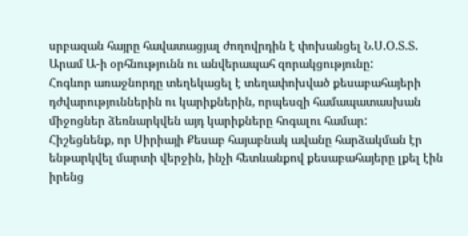սրբազան հայրը հավատացյալ ժողովրդին է փոխանցել Ն.Ս.Օ.Տ.Տ. Արամ Ա-ի օրհնությունն ու անվերապահ զորակցությունը:
Հոգևոր առաջնորդը տեղեկացել է տեղափոխված քեսաբահայերի դժվարություններին ու կարիքներին, որպեսզի համապատասխան միջոցներ ձեռնարկվեն այդ կարիքները հոգալու համար:
Հիշեցնենք, որ Սիրիայի Քեսաբ հայաբնակ ավանը հարձակման էր ենթարկվել մարտի վերջին, ինչի հետևանքով քեսաբահայերը լքել էին իրենց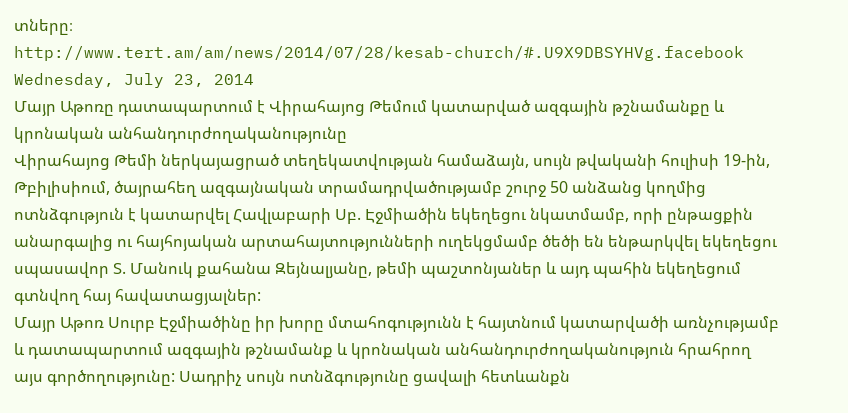տները։
http://www.tert.am/am/news/2014/07/28/kesab-church/#.U9X9DBSYHVg.facebook
Wednesday, July 23, 2014
Մայր Աթոռը դատապարտում է Վիրահայոց Թեմում կատարված ազգային թշնամանքը և կրոնական անհանդուրժողականությունը
Վիրահայոց Թեմի ներկայացրած տեղեկատվության համաձայն, սույն թվականի հուլիսի 19-ին, Թբիլիսիում, ծայրահեղ ազգայնական տրամադրվածությամբ շուրջ 50 անձանց կողմից ոտնձգություն է կատարվել Հավլաբարի Սբ. Էջմիածին եկեղեցու նկատմամբ, որի ընթացքին անարգալից ու հայհոյական արտահայտությունների ուղեկցմամբ ծեծի են ենթարկվել եկեղեցու սպասավոր Տ. Մանուկ քահանա Զեյնալյանը, թեմի պաշտոնյաներ և այդ պահին եկեղեցում գտնվող հայ հավատացյալներ:
Մայր Աթոռ Սուրբ Էջմիածինը իր խորը մտահոգությունն է հայտնում կատարվածի առնչությամբ և դատապարտում ազգային թշնամանք և կրոնական անհանդուրժողականություն հրահրող այս գործողությունը: Սադրիչ սույն ոտնձգությունը ցավալի հետևանքն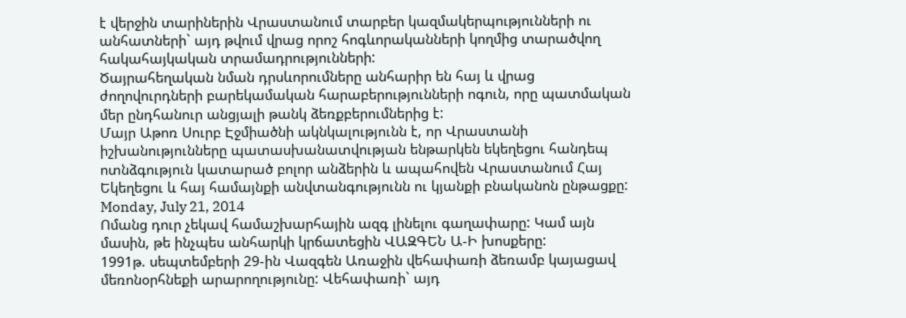է վերջին տարիներին Վրաստանում տարբեր կազմակերպությունների ու անհատների` այդ թվում վրաց որոշ հոգևորականների կողմից տարածվող հակահայկական տրամադրությունների:
Ծայրահեղական նման դրսևորումները անհարիր են հայ և վրաց ժողովուրդների բարեկամական հարաբերությունների ոգուն, որը պատմական մեր ընդհանուր անցյալի թանկ ձեռքբերումներից է:
Մայր Աթոռ Սուրբ Էջմիածնի ակնկալությունն է, որ Վրաստանի իշխանությունները պատասխանատվության ենթարկեն եկեղեցու հանդեպ ոտնձգություն կատարած բոլոր անձերին և ապահովեն Վրաստանում Հայ Եկեղեցու և հայ համայնքի անվտանգությունն ու կյանքի բնականոն ընթացքը:
Monday, July 21, 2014
Ոմանց դուր չեկավ համաշխարհային ազգ լինելու գաղափարը: Կամ այն մասին, թե ինչպես անհարկի կրճատեցին ՎԱԶԳԵՆ Ա-Ի խոսքերը:
1991թ. սեպտեմբերի 29-ին Վազգեն Առաջին վեհափառի ձեռամբ կայացավ մեռոնօրհնեքի արարողությունը: Վեհափառի` այդ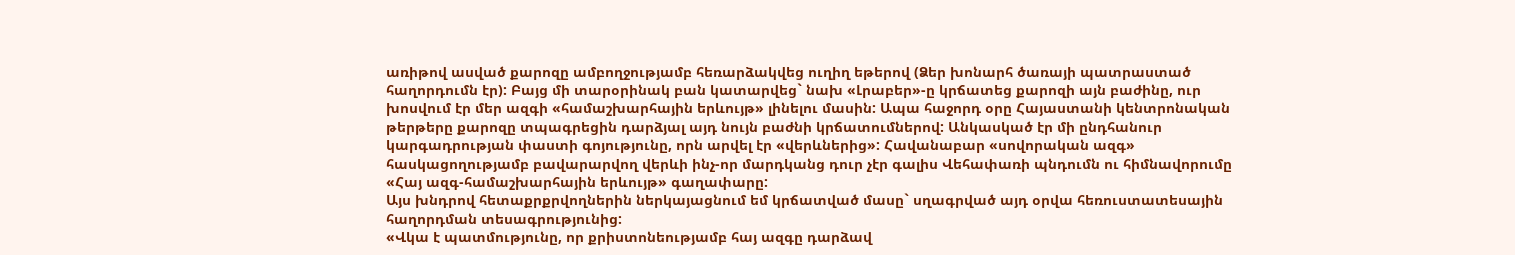առիթով ասված քարոզը ամբողջությամբ հեռարձակվեց ուղիղ եթերով (Ձեր խոնարհ ծառայի պատրաստած հաղորդումն էր): Բայց մի տարօրինակ բան կատարվեց` նախ «Լրաբեր»-ը կրճատեց քարոզի այն բաժինը, ուր խոսվում էր մեր ազգի «համաշխարհային երևույթ» լինելու մասին: Ապա հաջորդ օրը Հայաստանի կենտրոնական թերթերը քարոզը տպագրեցին դարձյալ այդ նույն բաժնի կրճատումներով: Անկասկած էր մի ընդհանուր կարգադրության փաստի գոյությունը, որն արվել էր «վերևներից»: Հավանաբար «սովորական ազգ» հասկացողությամբ բավարարվող վերևի ինչ-որ մարդկանց դուր չէր գալիս Վեհափառի պնդումն ու հիմնավորումը «Հայ ազգ-համաշխարհային երևույթ» գաղափարը:
Այս խնդրով հետաքրքրվողներին ներկայացնում եմ կրճատված մասը` սղագրված այդ օրվա հեռուստատեսային հաղորդման տեսագրությունից:
«Վկա է պատմությունը, որ քրիստոնեությամբ հայ ազգը դարձավ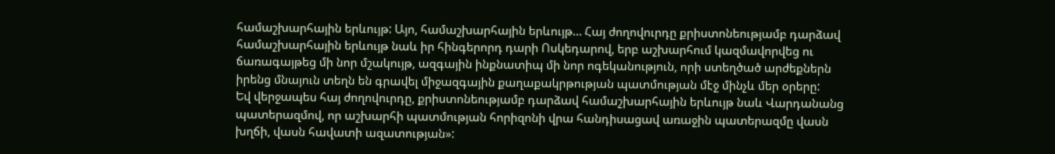համաշխարհային երևույթ: Այո, համաշխարհային երևույթ… Հայ ժողովուրդը քրիստոնեությամբ դարձավ համաշխարհային երևույթ նաև իր հինգերորդ դարի Ոսկեդարով, երբ աշխարհում կազմավորվեց ու ճառագայթեց մի նոր մշակույթ, ազգային ինքնատիպ մի նոր ոգեկանություն, որի ստեղծած արժեքներն իրենց մնայուն տեղն են գրավել միջազգային քաղաքակրթության պատմության մէջ մինչև մեր օրերը:
Եվ վերջապես հայ ժողովուրդը, քրիստոնեությամբ դարձավ համաշխարհային երևույթ նաև Վարդանանց պատերազմով, որ աշխարհի պատմության հորիզոնի վրա հանդիսացավ առաջին պատերազմը վասն խղճի, վասն հավատի ազատության»: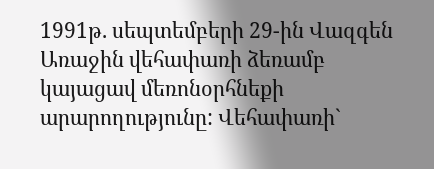1991թ. սեպտեմբերի 29-ին Վազգեն Առաջին վեհափառի ձեռամբ կայացավ մեռոնօրհնեքի արարողությունը: Վեհափառի`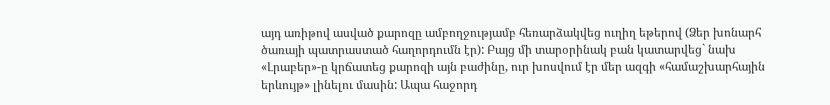այդ առիթով ասված քարոզը ամբողջությամբ հեռարձակվեց ուղիղ եթերով (Ձեր խոնարհ ծառայի պատրաստած հաղորդումն էր): Բայց մի տարօրինակ բան կատարվեց` նախ «Լրաբեր»-ը կրճատեց քարոզի այն բաժինը, ուր խոսվում էր մեր ազգի «համաշխարհային երևույթ» լինելու մասին: Ապա հաջորդ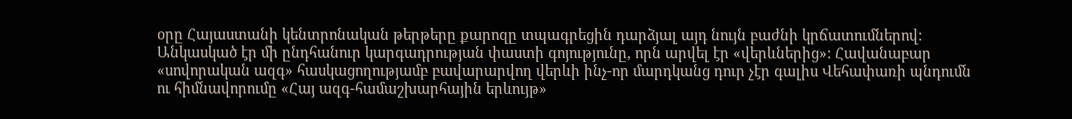օրը Հայաստանի կենտրոնական թերթերը քարոզը տպագրեցին դարձյալ այդ նույն բաժնի կրճատումներով: Անկասկած էր մի ընդհանուր կարգադրության փաստի գոյությունը, որն արվել էր «վերևներից»: Հավանաբար «սովորական ազգ» հասկացողությամբ բավարարվող վերևի ինչ-որ մարդկանց դուր չէր գալիս Վեհափառի պնդումն ու հիմնավորումը «Հայ ազգ-համաշխարհային երևույթ»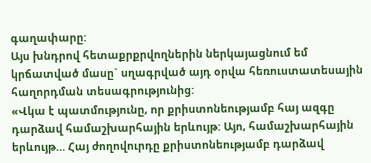գաղափարը:
Այս խնդրով հետաքրքրվողներին ներկայացնում եմ կրճատված մասը` սղագրված այդ օրվա հեռուստատեսային հաղորդման տեսագրությունից:
«Վկա է պատմությունը, որ քրիստոնեությամբ հայ ազգը դարձավ համաշխարհային երևույթ: Այո, համաշխարհային երևույթ… Հայ ժողովուրդը քրիստոնեությամբ դարձավ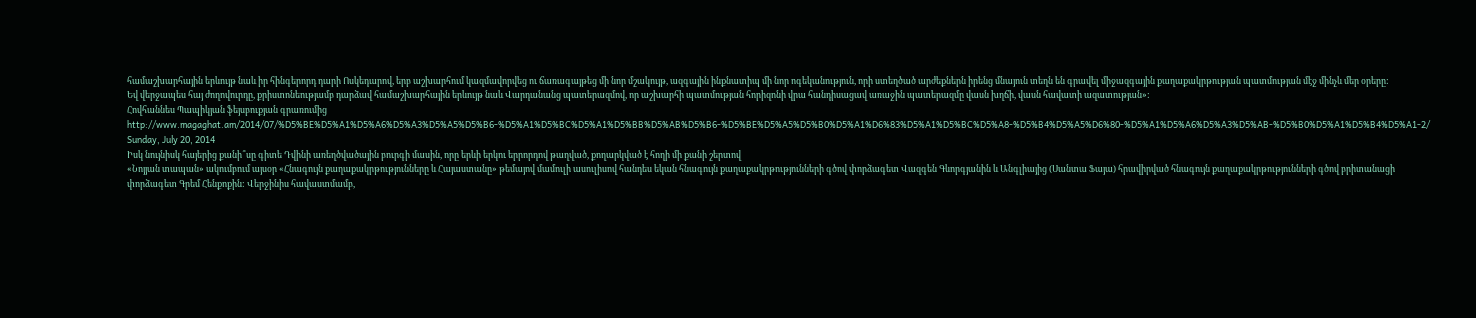համաշխարհային երևույթ նաև իր հինգերորդ դարի Ոսկեդարով, երբ աշխարհում կազմավորվեց ու ճառագայթեց մի նոր մշակույթ, ազգային ինքնատիպ մի նոր ոգեկանություն, որի ստեղծած արժեքներն իրենց մնայուն տեղն են գրավել միջազգային քաղաքակրթության պատմության մէջ մինչև մեր օրերը:
Եվ վերջապես հայ ժողովուրդը, քրիստոնեությամբ դարձավ համաշխարհային երևույթ նաև Վարդանանց պատերազմով, որ աշխարհի պատմության հորիզոնի վրա հանդիսացավ առաջին պատերազմը վասն խղճի, վասն հավատի ազատության»:
Հովհաննես Պապիկյան ֆեյսբուքյան գրառումից
http://www.magaghat.am/2014/07/%D5%BE%D5%A1%D5%A6%D5%A3%D5%A5%D5%B6-%D5%A1%D5%BC%D5%A1%D5%BB%D5%AB%D5%B6-%D5%BE%D5%A5%D5%B0%D5%A1%D6%83%D5%A1%D5%BC%D5%A8-%D5%B4%D5%A5%D6%80-%D5%A1%D5%A6%D5%A3%D5%AB-%D5%B0%D5%A1%D5%B4%D5%A1-2/
Sunday, July 20, 2014
Իսկ նույնիսկ հայերից քանի՞սը գիտե Դվինի առեղծվածային բուրգի մասին, որը երևի երկու երրորդով թաղված, քողարկված է հողի մի քանի շերտով
«Նոյյան տապան» ակումբում այսօր «Հնագույն քաղաքակրթությունները և Հայաստանը» թեմայով մամուլի ասուլիսով հանդես եկան հնագույն քաղաքակրթությունների գծով փորձագետ Վազգեն Գևորգյանին և Անգլիայից (Սանտա Ֆայա) հրավիրված հնագույն քաղաքակրթությունների գծով բրիտանացի փորձագետ Գրեմ Հենքոքին: Վերջինիս հավաստմամբ,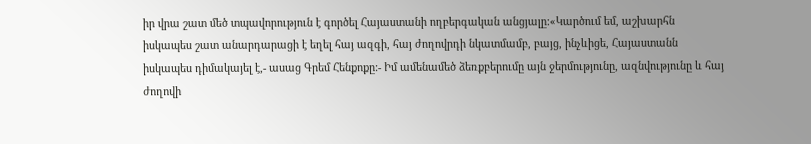իր վրա շատ մեծ տպավորություն է գործել Հայաստանի ողբերգական անցյալը:«Կարծում եմ, աշխարհն իսկապես շատ անարդարացի է եղել հայ ազգի, հայ ժողովրդի նկատմամբ, բայց, ինչևիցե, Հայաստանն իսկապես դիմակայել է,- ասաց Գրեմ Հենքոքը:- Իմ ամենամեծ ձեռքբերումը այն ջերմությունը, ազնվությունը և հայ ժողովի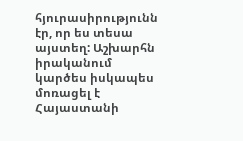հյուրասիրությունն էր, որ ես տեսա այստեղ: Աշխարհն իրականում կարծես իսկապես մոռացել է Հայաստանի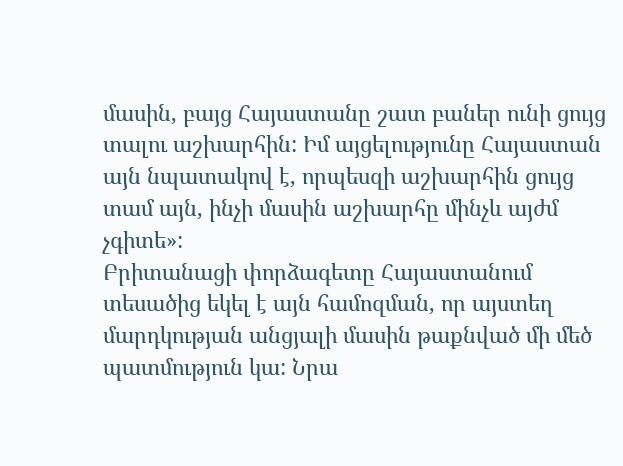մասին, բայց Հայաստանը շատ բաներ ունի ցույց տալու աշխարհին: Իմ այցելությունը Հայաստան այն նպատակով է, որպեսզի աշխարհին ցույց տամ այն, ինչի մասին աշխարհը մինչև այժմ չգիտե»:
Բրիտանացի փորձագետը Հայաստանում տեսածից եկել է այն համոզման, որ այստեղ մարդկության անցյալի մասին թաքնված մի մեծ պատմություն կա: Նրա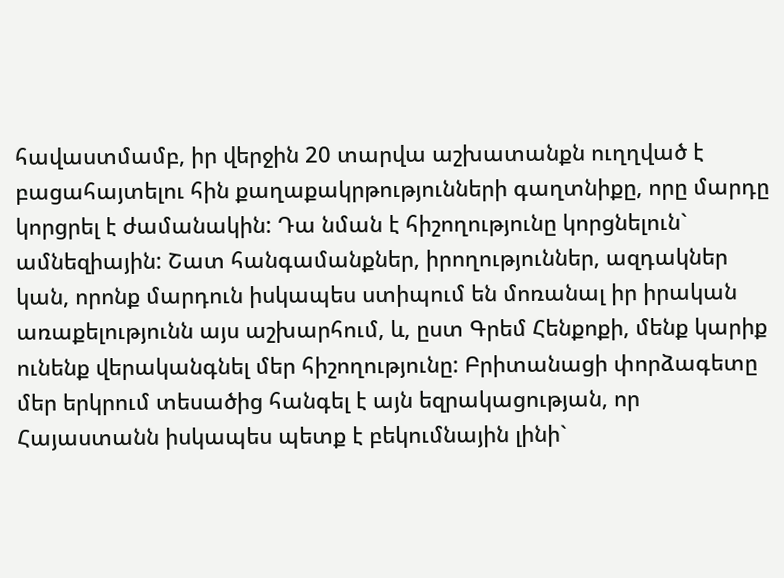հավաստմամբ, իր վերջին 20 տարվա աշխատանքն ուղղված է բացահայտելու հին քաղաքակրթությունների գաղտնիքը, որը մարդը կորցրել է ժամանակին: Դա նման է հիշողությունը կորցնելուն` ամնեզիային: Շատ հանգամանքներ, իրողություններ, ազդակներ կան, որոնք մարդուն իսկապես ստիպում են մոռանալ իր իրական առաքելությունն այս աշխարհում, և, ըստ Գրեմ Հենքոքի, մենք կարիք ունենք վերականգնել մեր հիշողությունը: Բրիտանացի փորձագետը մեր երկրում տեսածից հանգել է այն եզրակացության, որ Հայաստանն իսկապես պետք է բեկումնային լինի`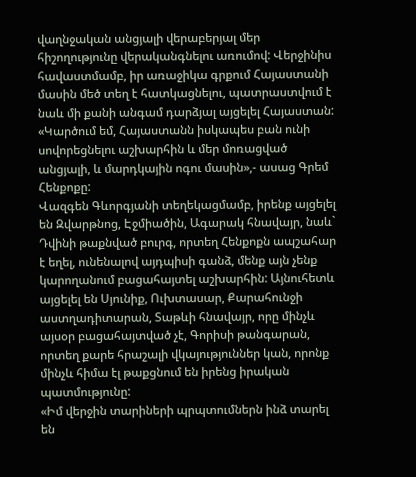վաղնջական անցյալի վերաբերյալ մեր հիշողությունը վերականգնելու առումով: Վերջինիս հավաստմամբ, իր առաջիկա գրքում Հայաստանի մասին մեծ տեղ է հատկացնելու, պատրաստվում է նաև մի քանի անգամ դարձյալ այցելել Հայաստան:
«Կարծում եմ, Հայաստանն իսկապես բան ունի սովորեցնելու աշխարհին և մեր մոռացված անցյալի, և մարդկային ոգու մասին»,- ասաց Գրեմ Հենքոքը:
Վազգեն Գևորգյանի տեղեկացմամբ, իրենք այցելել են Զվարթնոց, Էջմիածին, Ագարակ հնավայր, նաև` Դվինի թաքնված բուրգ, որտեղ Հենքոքն ապշահար է եղել, ունենալով այդպիսի գանձ, մենք այն չենք կարողանում բացահայտել աշխարհին: Այնուհետև այցելել են Սյունիք, Ուխտասար, Քարահունջի աստղադիտարան, Տաթևի հնավայր, որը մինչև այսօր բացահայտված չէ, Գորիսի թանգարան, որտեղ քարե հրաշալի վկայություններ կան, որոնք մինչև հիմա էլ թաքցնում են իրենց իրական պատմությունը:
«Իմ վերջին տարիների պրպտումներն ինձ տարել են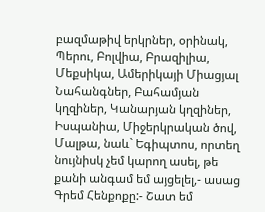բազմաթիվ երկրներ, օրինակ, Պերու, Բոլվիա, Բրազիլիա, Մեքսիկա, Ամերիկայի Միացյալ Նահանգներ, Բահամյան կղզիներ, Կանարյան կղզիներ, Իսպանիա, Միջերկրական ծով, Մալթա, նաև` Եգիպտոս, որտեղ նույնիսկ չեմ կարող ասել, թե քանի անգամ եմ այցելել,- ասաց Գրեմ Հենքոքը:- Շատ եմ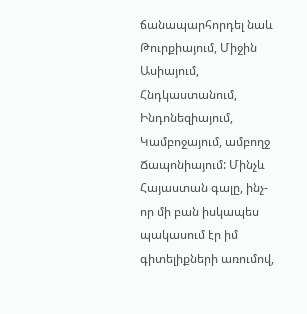ճանապարհորդել նաև Թուրքիայում, Միջին Ասիայում, Հնդկաստանում, Ինդոնեզիայում, Կամբոջայում, ամբողջ Ճապոնիայում: Մինչև Հայաստան գալը, ինչ-որ մի բան իսկապես պակասում էր իմ գիտելիքների առումով,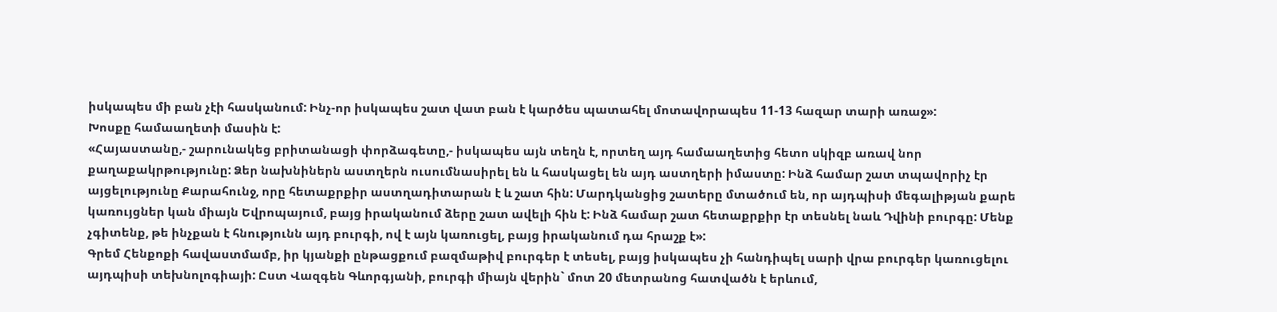իսկապես մի բան չէի հասկանում: Ինչ-որ իսկապես շատ վատ բան է կարծես պատահել մոտավորապես 11-13 հազար տարի առաջ»:
Խոսքը համաաղետի մասին է:
«Հայաստանը,- շարունակեց բրիտանացի փորձագետը,- իսկապես այն տեղն է, որտեղ այդ համաաղետից հետո սկիզբ առավ նոր քաղաքակրթությունը: Ձեր նախնիներն աստղերն ուսումնասիրել են և հասկացել են այդ աստղերի իմաստը: Ինձ համար շատ տպավորիչ էր այցելությունը Քարահունջ, որը հետաքրքիր աստղադիտարան է և շատ հին: Մարդկանցից շատերը մտածում են, որ այդպիսի մեգալիթյան քարե կառույցներ կան միայն Եվրոպայում, բայց իրականում ձերը շատ ավելի հին է: Ինձ համար շատ հետաքրքիր էր տեսնել նաև Դվինի բուրգը: Մենք չգիտենք, թե ինչքան է հնությունն այդ բուրգի, ով է այն կառուցել, բայց իրականում դա հրաշք է»:
Գրեմ Հենքոքի հավաստմամբ, իր կյանքի ընթացքում բազմաթիվ բուրգեր է տեսել, բայց իսկապես չի հանդիպել սարի վրա բուրգեր կառուցելու այդպիսի տեխնոլոգիայի: Ըստ Վազգեն Գևորգյանի, բուրգի միայն վերին` մոտ 20 մետրանոց հատվածն է երևում,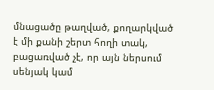մնացածը թաղված, քողարկված է մի քանի շերտ հողի տակ, բացառված չէ, որ այն ներսում սենյակ կամ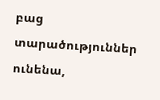բաց տարածություններ ունենա,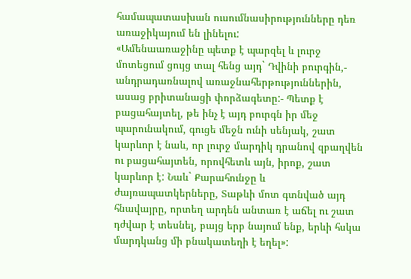համապատասխան ուսումնասիրությունները դեռ առաջիկայում են լինելու:
«Ամենաառաջինը պետք է պարզել և լուրջ մոտեցում ցույց տալ հենց այդ` Դվինի բուրգին,- անդրադառնալով առաջնահերթություններին, ասաց բրիտանացի փորձագետը:- Պետք է բացահայտել, թե ինչ է այդ բուրգն իր մեջ պարունակում, գուցե մեջն ունի սենյակ, շատ կարևոր է նաև, որ լուրջ մարդիկ դրանով զբաղվեն ու բացահայտեն, որովհետև այն, իրոք, շատ կարևոր է: Նաև` Քարահունջը և ժայռապատկերները, Տաթևի մոտ գտնված այդ հնավայրը, որտեղ արդեն անտառ է աճել ու շատ դժվար է տեսնել, բայց երբ նայում ենք, երևի հսկա մարդկանց մի բնակատեղի է եղել»: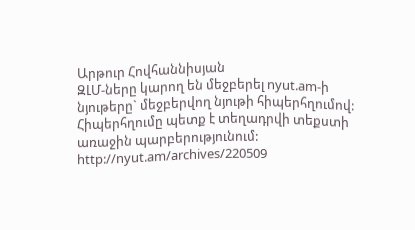Արթուր Հովհաննիսյան
ԶԼՄ-ները կարող են մեջբերել nyut.am-ի նյութերը` մեջբերվող նյութի հիպերհղումով: Հիպերհղումը պետք է տեղադրվի տեքստի առաջին պարբերությունում:
http://nyut.am/archives/220509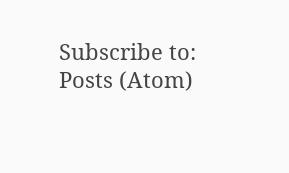Subscribe to:
Posts (Atom)